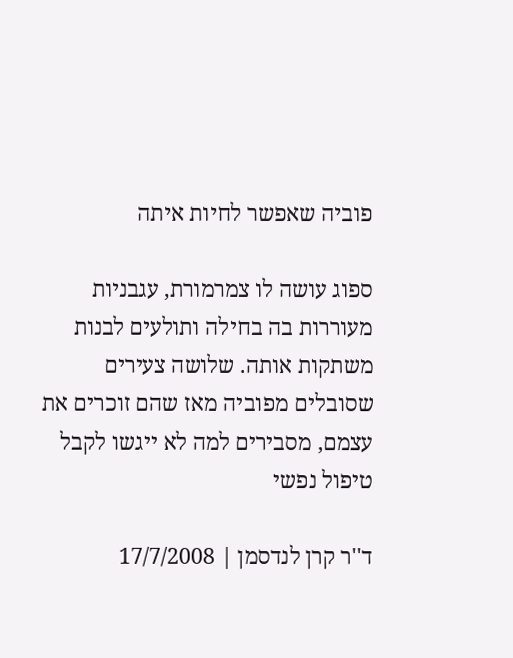פוביה שאפשר לחיות איתה

ספוג עושה לו צמרמורת, עגבניות מעוררות בה בחילה ותולעים לבנות משתקות אותה. שלושה צעירים שסובלים מפוביה מאז שהם זוכרים את עצמם, מסבירים למה לא ייגשו לקבל טיפול נפשי

ד''ר קרן לנדסמן | 17/7/2008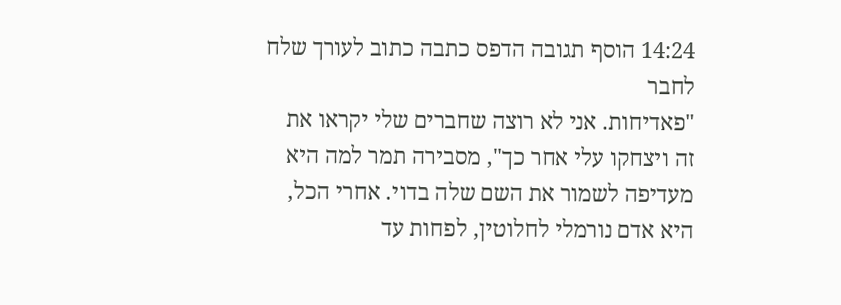14:24 הוסף תגובה הדפס כתבה כתוב לעורך שלח לחבר
"פאדיחות. אני לא רוצה שחברים שלי יקראו את זה ויצחקו עלי אחר כך", מסבירה תמר למה היא מעדיפה לשמור את השם שלה בדוי. אחרי הכל, היא אדם נורמלי לחלוטין, לפחות עד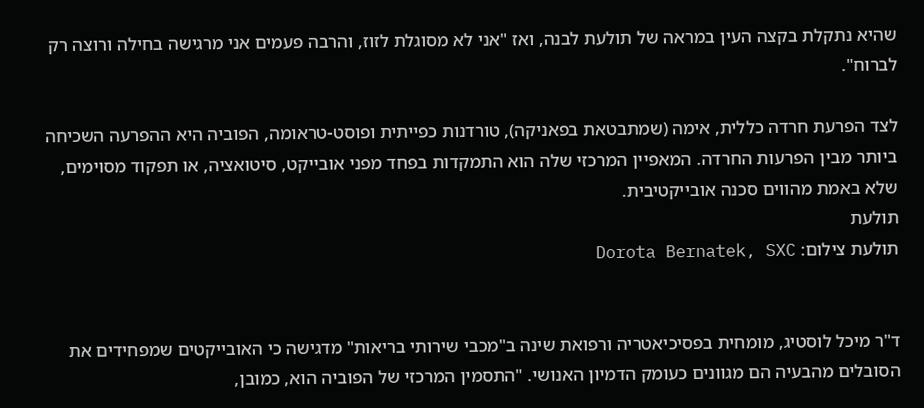שהיא נתקלת בקצה העין במראה של תולעת לבנה, ואז "אני לא מסוגלת לזוז, והרבה פעמים אני מרגישה בחילה ורוצה רק לברוח".

לצד הפרעת חרדה כללית, אימה (שמתבטאת בפאניקה), טורדנות כפייתית ופוסט-טראומה, הפוביה היא ההפרעה השכיחה ביותר מבין הפרעות החרדה. המאפיין המרכזי שלה הוא התמקדות בפחד מפני אובייקט, סיטואציה, או תפקוד מסוימים, שלא באמת מהווים סכנה אובייקטיבית.
תולעת
תולעת צילום: Dorota Bernatek, SXC


ד"ר מיכל לוסטיג, מומחית בפסיכיאטריה ורפואת שינה ב"מכבי שירותי בריאות" מדגישה כי האובייקטים שמפחידים את הסובלים מהבעיה הם מגוונים כעומק הדמיון האנושי. "התסמין המרכזי של הפוביה הוא, כמובן,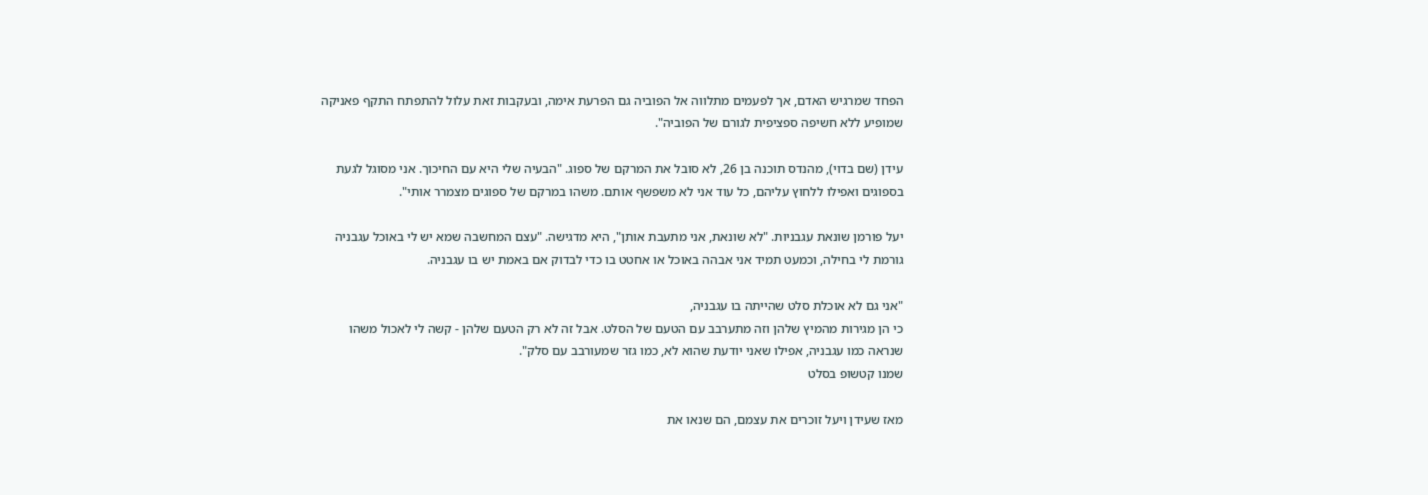הפחד שמרגיש האדם, אך לפעמים מתלווה אל הפוביה גם הפרעת אימה, ובעקבות זאת עלול להתפתח התקף פאניקה שמופיע ללא חשיפה ספציפית לגורם של הפוביה".

עידן (שם בדוי), מהנדס תוכנה בן 26, לא סובל את המרקם של ספוג. "הבעיה שלי היא עם החיכוך. אני מסוגל לגעת בספוגים ואפילו ללחוץ עליהם, כל עוד אני לא משפשף אותם. משהו במרקם של ספוגים מצמרר אותי".

יעל פורמן שונאת עגבניות. "לא שונאת, אני מתעבת אותן", היא מדגישה. "עצם המחשבה שמא יש לי באוכל עגבניה גורמת לי בחילה, וכמעט תמיד אני אבהה באוכל או אחטט בו כדי לבדוק אם באמת יש בו עגבניה.

"אני גם לא אוכלת סלט שהייתה בו עגבניה,
כי הן מגירות מהמיץ שלהן וזה מתערבב עם הטעם של הסלט. אבל זה לא רק הטעם שלהן - קשה לי לאכול משהו שנראה כמו עגבניה, אפילו שאני יודעת שהוא לא, כמו גזר שמעורבב עם סלק".
שמנו קטשופ בסלט

מאז שעידן ויעל זוכרים את עצמם, הם שנאו את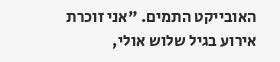האובייקט התמים. "אני זוכרת אירוע בגיל שלוש אולי,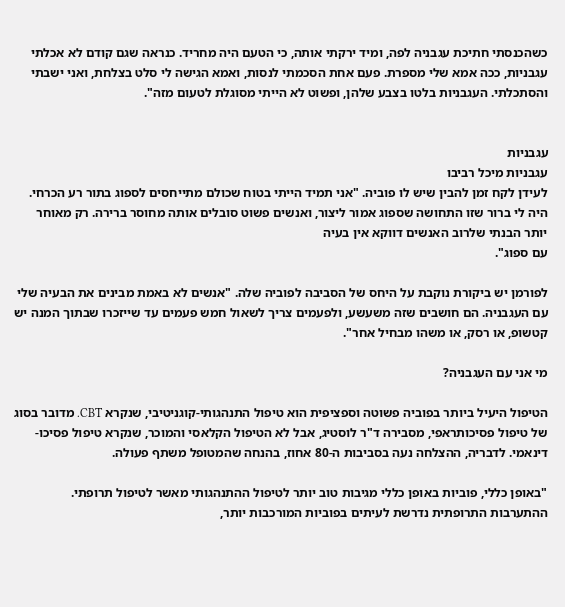כשהכנסתי חתיכת עגבניה לפה, ומיד ירקתי אותה, כי הטעם היה מחריד. כנראה שגם קודם לא אכלתי עגבניות, ככה אמא שלי מספרת. פעם אחת הסכמתי לנסות, ואמא הגישה לי סלט בצלחת, ואני ישבתי והסתכלתי. העגבניות בלטו בצבע שלהן, ופשוט לא הייתי מסוגלת לטעום מזה".


עגבניות
עגבניות מיכל רביבו
לעידן לקח זמן להבין שיש לו פוביה. "אני תמיד הייתי בטוח שכולם מתייחסים לספוג בתור רע הכרחי. היה לי ברור שזו התחושה שספוג אמור ליצור, ואנשים פשוט סובלים אותה מחוסר ברירה. רק מאוחר יותר הבנתי שלרוב האנשים דווקא אין בעיה
עם ספוג".

לפורמן יש ביקורת נוקבת על היחס של הסביבה לפוביה שלה. "אנשים לא באמת מבינים את הבעיה שלי עם העגבניה. הם חושבים שזה משעשע, ולפעמים צריך לשאול חמש פעמים עד שייזכרו שבתוך המנה יש קטשופ, או רסק, או משהו מבחיל אחר".

מי אני עם העגבניה?

הטיפול היעיל ביותר בפוביה פשוטה וספציפית הוא טיפול התנהגותי-קוגניטיבי, שנקרא CBT. מדובר בסוג של טיפול פסיכותראפי, מסבירה ד"ר לוסטיג, אבל לא הטיפול הקלאסי והמוכר, שנקרא טיפול פסיכו-דינאמי. לדבריה, ההצלחה נעה בסביבות ה-80 אחוז, בהנחה שהמטופל משתף פעולה.

"באופן כללי, פוביות באופן כללי מגיבות טוב יותר לטיפול ההתנהגותי מאשר לטיפול תרופתי. ההתערבות התרופתית נדרשת לעיתים בפוביות המורכבות יותר,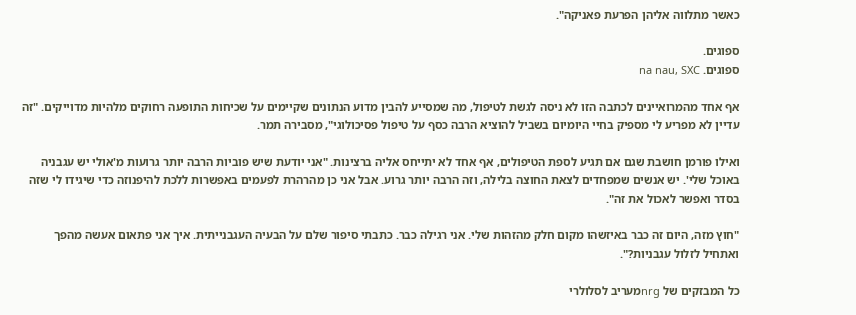כאשר מתלווה אליהן הפרעת פאניקה".

ספוגים.
ספוגים. na nau, SXC

אף אחד מהמרואיינים לכתבה הזו לא ניסה לגשת לטיפול, מה שמסייע להבין מדוע הנתונים שקיימים על שכיחות התופעה רחוקים מלהיות מדוייקים. "זה עדיין לא מפריע לי מספיק בחיי היומיום בשביל להוציא הרבה כסף על טיפול פסיכולוגי", מסבירה תמר.

ואילו פורמן חושבת שגם אם תגיע לספת הטיפולים, אף אחד לא יתייחס אליה ברצינות. "אני יודעת שיש פוביות הרבה יותר גרועות מ'אולי יש עגבניה באוכל שלי'. יש אנשים שמפחדים לצאת החוצה בלילה, וזה הרבה יותר גרוע. אבל אני כן מהרהרת לפעמים באפשרות ללכת להיפנוזה כדי שיגידו לי שזה בסדר ואפשר לאכול את זה".

"חוץ מזה, היום זה כבר באיזשהו מקום חלק מהזהות שלי. אני רגילה כבר. כתבתי סיפור שלם על הבעיה העגבנייתית. איך אני פתאום אעשה מהפך ואתחיל לזלול עגבניות?".

כל המבזקים של nrgמעריב לסלולרי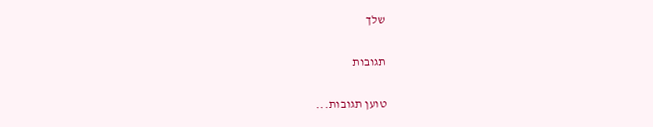שלך

תגובות

טוען תגובות...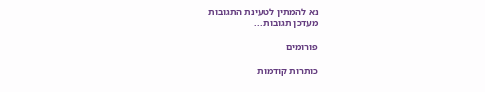נא להמתין לטעינת התגובות
מעדכן תגובות...

פורומים

כותרות קודמות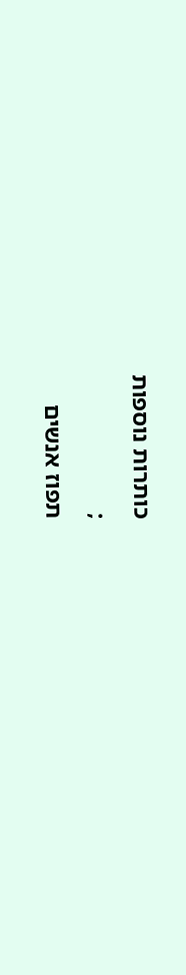כותרות נוספות
;
תפוז אנשים